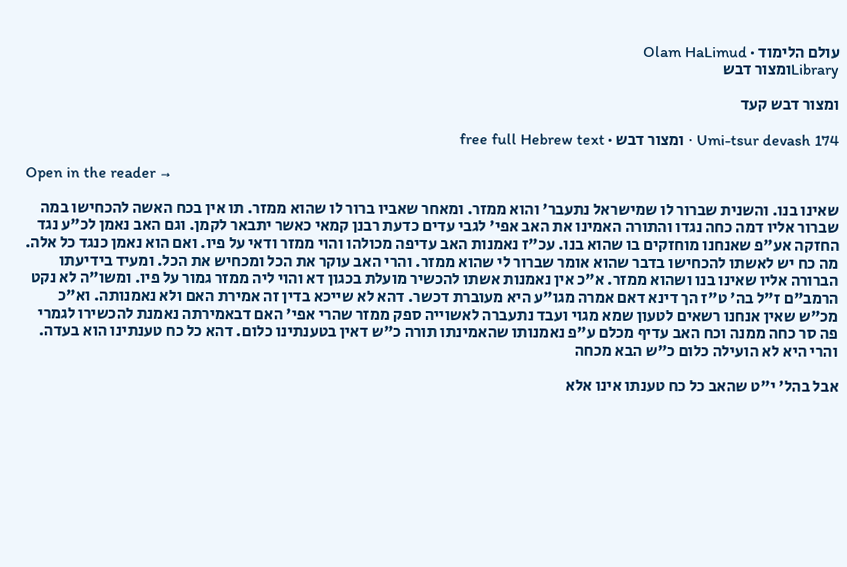עולם הלימוד · Olam HaLimud
Libraryומצור דבש

ומצור דבש קעד

Umi-tsur devash 174 · ומצור דבש · free full Hebrew text

Open in the reader →

שאינו בנו. והשנית שברור לו שמישראל נתעבר' והוא ממזר. ומאחר שאביו ברור לו שהוא ממזר. תו אין בכח האשה להכחישו במה שברור אליו דמה כחה נגדו והתורה האמינו את האב אפי' לגבי עדים כדעת רבנן קמאי כאשר יתבאר לקמן. וגם האב נאמן לכ"ע נגד החזקה אע"פ שאנחנו מוחזקים בו שהוא בנו. עכ"ז נאמנות האב עדיפה מכולהו והוי ממזר ודאי על פיו. ואם הוא נאמן כנגד כל אלה. מה כח יש לאשתו להכחישו בדבר שהוא אומר שברור לי שהוא ממזר. והרי האב עוקר את הכל ומכחיש את הכל. ומעיד בידיעתו הברורה אליו שאינו בנו ושהוא ממזר. א"כ אין נאמנות אשתו להכשיר מועלת בכגון דא והוי ליה ממזר גמור על פיו. ומשו"ה לא נקט הרמב"ם ז"ל בה' ט"ז הך דינא דאם אמרה מגו"ע היא מעוברת דכשר. דהא לא שייכא בדין זה אמירת האם ולא נאמנותה. וא"כ מכ"ש שאין אנחנו רשאים לטעון שמא מגוי ועבד נתעברה לאשוייה ספק ממזר שהרי אפי' האם דבאמירתה נאמנת להכשירו לגמרי פה סר כחה ממנה וכח האב עדיף מכלם ע"פ נאמנותו שהאמינתו תורה כ"ש דאין בטענתינו כלום. דהא כל כח טענתינו הוא בעדה. והרי היא לא הועילה כלום כ"ש הבא מכחה

אבל בהל' י"ט שהאב כל כח טענתו אינו אלא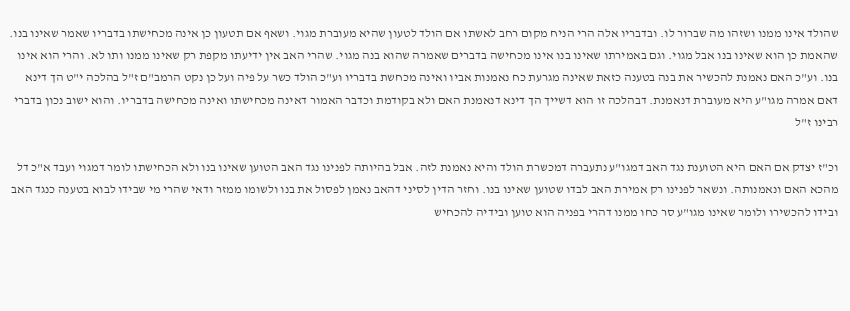שהולד אינו ממנו ושזהו מה שברור לו. ובדבריו אלה הרי הניח מקום רחב לאשתו אם הולד לטעון שהיא מעוברת מגוי. ושאף אם תטעון כן אינה מכחישתו בדבריו שאמר שאינו בנו. שהאמת כן הוא שאינו בנו אבל מגוי. וגם באמירתו שאינו בנו אינו מכחישה בדברים שאמרה שהוא בנה מגוי. שהרי האב אין ידיעתו מקפת רק שאינו ממנו ותו לא. והרי הוא אינו בנו. וע"כ האם נאמנת להכשיר את בנה בטענה כזאת שאינה מגרעת כח נאמנות אביו ואינה מכחשת בדבריו וע"כ הולד כשר על פיה ועל כן נקט הרמב"ם ז"ל בהלכה י"ט הך דינא דאם אמרה מגו"ע היא מעוברת דנאמנת. דבהלכה זו הוא דשייך הך דינא דנאמנת האם ולא בקודמת וכדבר האמור דאינה מכחישתו ואינה מכחישה בדבריו. והוא ישוב נכון בדברי רבינו ז"ל

וכ"ז יצדק אם האם היא הטוענת נגד האב דמגו"ע נתעברה דמכשרת הולד והיא נאמנת לזה. אבל בהיותה לפנינו נגד האב הטוען שאינו בנו ולא הכחישתו לומר דמגוי ועבד א"כ דל מהכא האם ונאמנותה. ונשאר לפנינו רק אמירת האב לבדו שטוען שאינו בנו. וחזר הדין לסיני דהאב נאמן לפסול את בנו ולשומו ממזר ודאי שהרי מי שבידו לבוא בטענה כנגד האב ובידו להכשירו ולומר שאינו מגו"ע סר כחו ממנו דהרי בפניה הוא טוען ובידיה להכחיש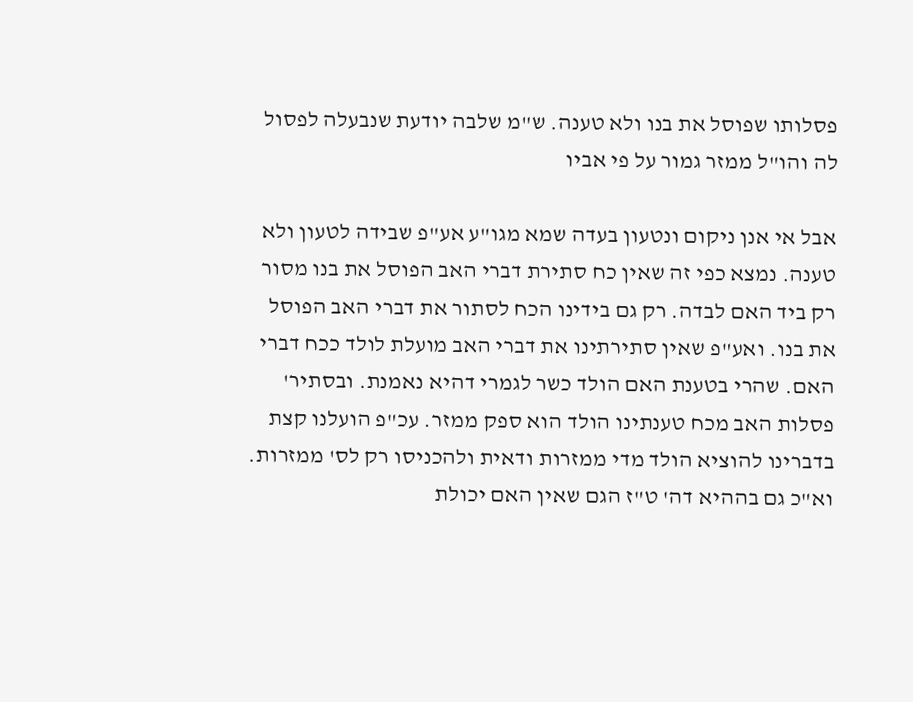פסלותו שפוסל את בנו ולא טענה. ש"מ שלבה יודעת שנבעלה לפסול לה והו"ל ממזר גמור על פי אביו

אבל אי אנן ניקום ונטעון בעדה שמא מגו"ע אע"פ שבידה לטעון ולא טענה. נמצא כפי זה שאין כח סתירת דברי האב הפוסל את בנו מסור רק ביד האם לבדה. רק גם בידינו הכח לסתור את דברי האב הפוסל את בנו. ואע"פ שאין סתירתינו את דברי האב מועלת לולד ככח דברי האם. שהרי בטענת האם הולד כשר לגמרי דהיא נאמנת. ובסתיר' פסלות האב מכח טענתינו הולד הוא ספק ממזר. עכ"פ הועלנו קצת בדברינו להוציא הולד מדי ממזרות ודאית ולהכניסו רק לס' ממזרות. וא"כ גם בההיא דה' ט"ז הגם שאין האם יכולת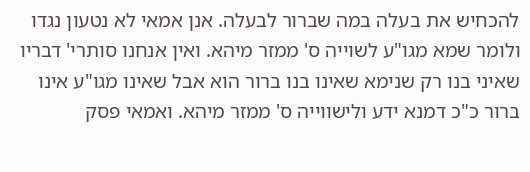להכחיש את בעלה במה שברור לבעלה. אנן אמאי לא נטעון נגדו ולומר שמא מגו"ע לשוייה ס' ממזר מיהא. ואין אנחנו סותרי' דבריו שאיני בנו רק שנימא שאינו בנו ברור הוא אבל שאינו מגו"ע אינו ברור כ"כ דמנא ידע ולישווייה ס' ממזר מיהא. ואמאי פסק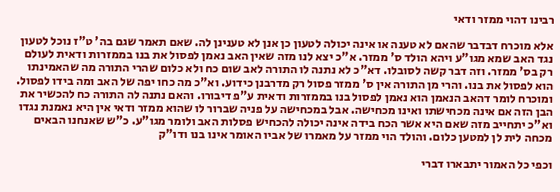רבינו דהוי ממזר ודאי

אלא מוכרח דבדבר שהאם לא טענה או אינה יכולה לטעון כן אנן לא טענינן לה. שאם תאמר שגם בה' ט"ז נוכל לטעון נגד האב שמא מגו"ע ויהא הולד ס' ממזר. א"כ יצא לנו מזה שאין האב נאמן לפסול את בנו בממזרות ודאית לעולם רק בס' ממזר. וזה דבר קשה לסובלו. דא"כ לא נתנה לו התורה לאב שום כח ולא כלום שהרי התורה מה שהאמינתו הוא לפסול את בנו. והרי מן התורה אין ס' ממזר פסול רק מדרבנן כידוע. וא"כ מה כחו יפה של האב ומה בידו לפסול. ומוכרח לומר דהאב הנאמן הוא נאמן לפסול בנו בממזרות ודאית ע"פ דיבורו. והאם נתנה לה התורה כח להכשיר את הבן הזה אם אינה מכחישתו ואינו מכחישה. אבל במכחישה על פניה שברור לו שהוא ממזר ודאי אין היא נאמנת נגדו וא"כ יתחייב מזה שאם היא אשר הכח בידה אינה יכולה להכחיש פסלות האב ולומר מגו"ע. כ"ש שאנחנו הבאים מכחה לית לן למטען כלום. והולד הוי ממזר על מאמרו של אביו האומר אינו בנו ודו"ק

וכפי כל האמור יתבארו דברי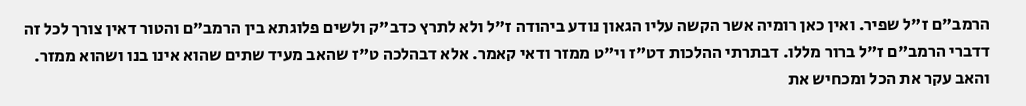הרמב"ם ז"ל שפיר. ואין כאן רומיה אשר הקשה עליו הגאון נודע ביהודה ז"ל ולא לתרץ כדב"ק ולשים פלוגתא בין הרמב"ם והטור דאין צורך לכל זה דדברי הרמב"ם ז"ל ברור מללו. דבתרתי ההלכות דט"ז וי"ט ממזר ודאי קאמר. אלא דבהלכה ט"ז שהאב מעיד שתים שהוא אינו בנו ושהוא ממזר. והאב עקר את הכל ומכחיש את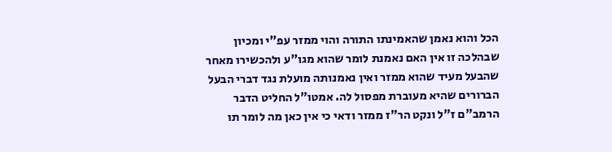הכל והוא נאמן שהאמינתו התורה והוי ממזר עפ"י ומכיון שבהלכה זו אין האם נאמנת לומר שהוא מגו"ע ולהכשירו מאחר שהבעל מעיד שהוא ממזר ואין נאמנותה מועלת נגד דברי הבעל הברורים שהיא מעוברת מפסול לה. אמטו"ל החליט הדבר הרמב"ם ז"ל ונקט הר"ז ממזר ודאי כי אין כאן מה לומר תו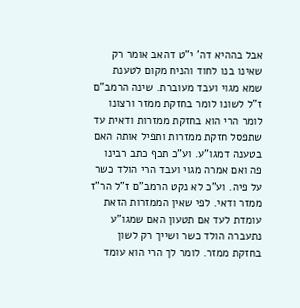אבל בההיא דה' י"ט דהאב אומר רק שאינו בנו לחוד והניח מקום לטענת שמא מגוי ועבד מעוברת. שינה הרמב"ם ז"ל לשונו לומר בחזקת ממזר ורצונו לומר הרי הוא בחזקת ממזרות ודאית עד שתפסל חזקת ממזרות ותפיל אותה האם בטענה דמגו"ע. וע"כ תכף כתב רבינו פה ואם אמרה מגוי ועבד הרי הולד כשר על פיה. וע"כ לא נקט הרמב"ם ז"ל הר"ז ממזר ודאי. לפי שאין הממזרות הזאת עומדת לעד אם תטעון האם שמגו"ע נתעברה הולד כשר ושייך רק לשון בחזקת ממזר. לומר לך הרי הוא עומד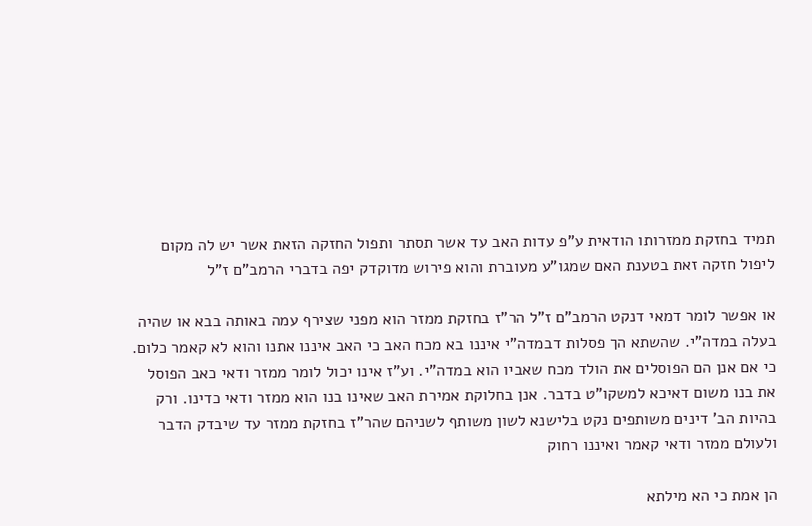תמיד בחזקת ממזרותו הודאית ע"פ עדות האב עד אשר תסתר ותפול החזקה הזאת אשר יש לה מקום ליפול חזקה זאת בטענת האם שמגו"ע מעוברת והוא פירוש מדוקדק יפה בדברי הרמב"ם ז"ל

או אפשר לומר דמאי דנקט הרמב"ם ז"ל הר"ז בחזקת ממזר הוא מפני שצירף עמה באותה בבא או שהיה בעלה במדה"י. שהשתא הך פסלות דבמדה"י איננו בא מכח האב כי האב איננו אתנו והוא לא קאמר כלום. כי אם אנן הם הפוסלים את הולד מכח שאביו הוא במדה"י. וע"ז אינו יכול לומר ממזר ודאי כאב הפוסל את בנו משום דאיכא למשקו"ט בדבר. אנן בחלוקת אמירת האב שאינו בנו הוא ממזר ודאי כדינו. ורק בהיות הב' דינים משותפים נקט בלישנא לשון משותף לשניהם שהר"ז בחזקת ממזר עד שיבדק הדבר ולעולם ממזר ודאי קאמר ואיננו רחוק

הן אמת כי הא מילתא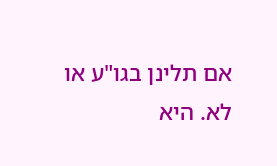אם תלינן בגו"ע או לא. היא